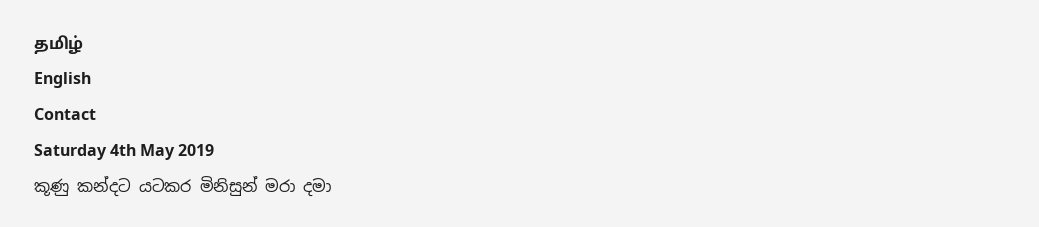தமிழ்
English
Contact
Saturday 4th May 2019
කූණු කන්දට යටකර මිනිසුන් මරා දමා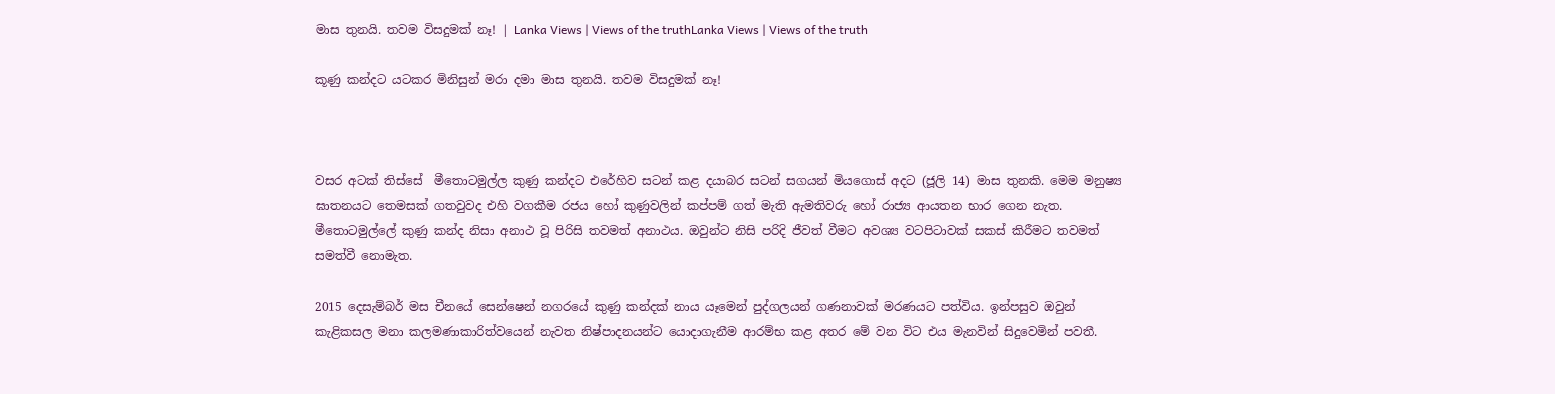මාස තුනයි. තවම විසදුමක් නෑ! | Lanka Views | Views of the truthLanka Views | Views of the truth

කූණු කන්දට යටකර මිනිසුන් මරා දමා මාස තුනයි. තවම විසදුමක් නෑ!



වසර අටක් තිස්සේ  මීතොටමුල්ල කුණු කන්දට එරේහිව සටන් කළ දයාබර සටන් සගයන් මියගොස් අදට (ජූලි 14) මාස තුනකි. මෙම මනුෂ්‍ය ඝාතනයට තෙමසක් ගතවුවද එහි වගකීම රජය හෝ කුණුවලින් කප්පම් ගත් මැති ඇමතිවරු හෝ රාජ්‍ය ආයතන භාර‍ ගෙන නැත.  මීතොටමුල්ලේ කුණු කන්ද නිසා අනාථ වූ පිරිසි තවමත් අනාථය. ඔවුන්ට නිසි පරිදි ජීවත් වීමට අවශ්‍ය වටපිටාවක් සකස් කිරීමට තවමත් සමත්වී නොමැත.

2015 දෙසැම්බර් මස චීනයේ සෙන්ෂෙන් නගරයේ කුණු කන්දක් නාය යෑමෙන් පුද්ගලයන් ගණනාවක් මරණයට පත්විය. ඉන්පසුව ඔවුන් කැළිකසල මනා කලමණාකාරිත්වයෙන් නැවත නිෂ්පාදනයන්ට යොදාගැනීම ආරම්භ කළ අතර මේ වන විට එය මැනවින් සිදුවෙමින් පවතී.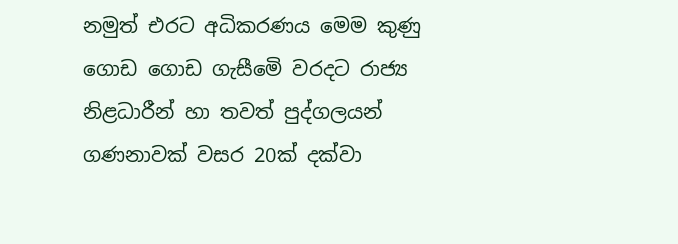නමුත් එරට අධිකරණය මෙම කුණු ගොඩ ගොඩ ගැසීමෙි වරදට රාජ්‍ය නිළධාරීන් හා තවත් පුද්ගලයන් ගණනාවක් වසර 20ක් දක්වා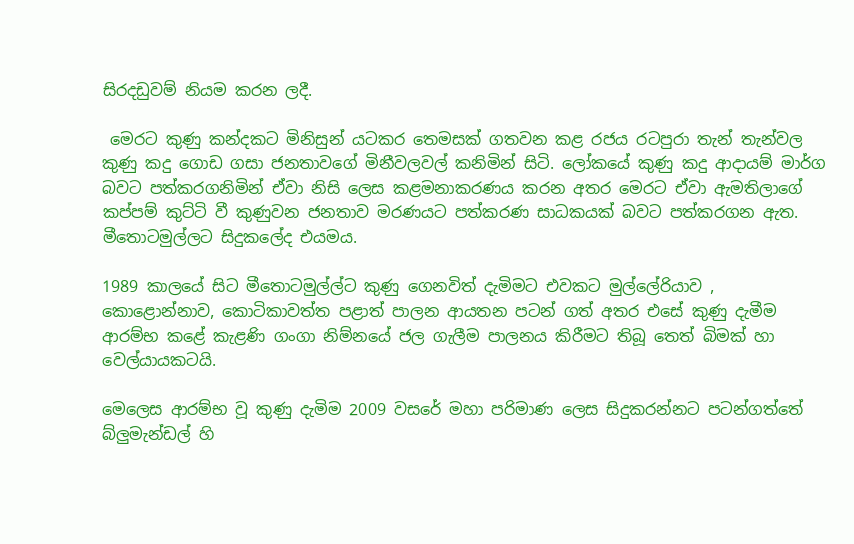සිරදඩුවම් නියම කරන ලදී.

 මෙරට කුණු කන්දකට මිනිසුන් යටකර තෙමසක් ගතවන කළ රජය රටපුරා තැන් තැන්වල කුණු කදු ගොඩ ගසා ජනතාවගේ මිනීවලවල් කනිමින් සිටි. ලෝකයේ කුණු කදු ආදායම් මාර්ග බවට පත්කරගනිමින් ඒවා නිසි ලෙස කළමනාකරණය කරන අතර මෙරට ඒවා ඇමතිලාගේ කප්පම් කුට්ටි වී කුණුවන ජනතාව මරණයට පත්කරණ සාධකයක් බවට පත්කරගන ඇත. මීතොටමුල්ලට සිදුකලේද එයමය.

1989 කාලයේ සිට මීතොටමුල්ල්ට කුණු ගෙනවිත් දැමිමට එවකට මුල්ලේරියාව , කොළොන්නාව, කොටිකාවත්ත පළාත් පාලන ආයතන පටන් ගත් අතර එසේ කුණු දැමීම ආරම්භ කළේ කැළණි ගංගා නිම්නයේ ජල ගැලීම පාලනය කිරීමට තිබූ තෙත් බිමක් හා වෙල්යායකටයි.

මෙලෙස ආරම්භ වූ කුණු දැමිම 2009 වසරේ මහා පරිමාණ ලෙස සිදුකරන්නට පටන්ගත්තේ බ්ලුමැන්ඩල් හි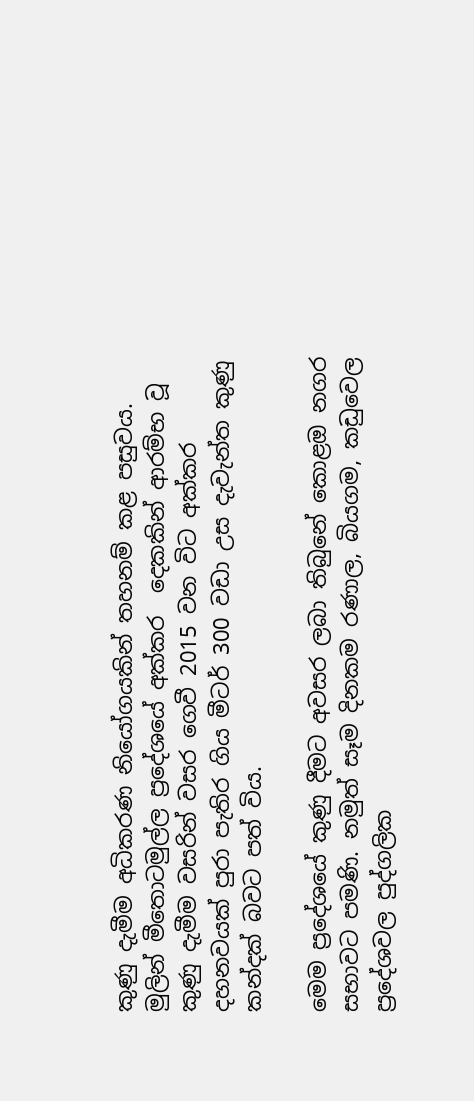කුණු දැමීම අධිකරණ නියෝගයකින් තහනම් කළ පසුවය. මුලින් මීතොටමුල්ල ප්‍රදේශයේ අක්කර  දෙකකින් ආරම්භ වූ කුණු දැමීම වසරින් වසර ගෙවී 2015 වන විට අක්කර  දහනවයක් පුරා පැතිර ගිය මීටර් 300 වඩා උස දැවැන්ත කුණු කන්දක් බවට පත් විය.

මෙම ප්‍රදේශයේ කුණු දීමට අවසර ලබා තිබුනේ කොළඔ නගර සභාවට පමණි. නමුත් සෑම දිනකම රණාල, බියගම, කඩුවෙල ප්‍රදේශවල පුද්ගලික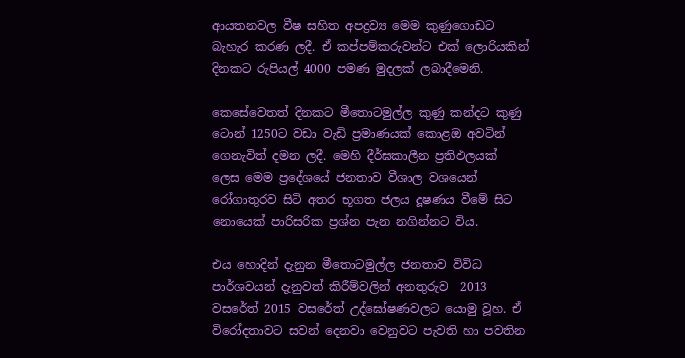ආයතනවල වීෂ සහිත අපද්‍රව්‍ය මෙම කුණුගොඩට බැහැර කරණ ලදී. ඒ කප්පම්කරුවන්ට එක් ලොරියකින් දිනකට රුපියල් 4000 පමණ මුදලක් ලබාදීමෙනි.

කෙසේවෙතත් දිනකට මීතොටමුල්ල කුණු කන්දට කුණු ටොන් 1250ට වඩා වැඩි ප්‍රමාණයක් කොළඔ අවටින් ගෙනැවිත් දමන ලදී. මෙහි දීර්ඝකාලීන ප්‍රතිඵලයක් ලෙස මෙම ප්‍රදේශයේ ජනතාව වීශාල වශයෙන් රෝගාතුරව සිටි අතර භූගත ජලය දූෂණය වීමේ සිට නොයෙක් පාරිසරික ප්‍රශ්න පැන නගින්නට විය.

එය හොදින් දැනුන මීතොටමුල්ල ජනතාව විවිධ පාර්ශවයන් දැනුවත් කිරීම්වලින් අනතුරුව  2013 වසරේත් 2015 වසරේත් උද්ඝෝෂණවලට යොමු වූහ. ඒ විරෝදතාවට සවන් දෙනවා වෙනුවට පැවති හා පවතින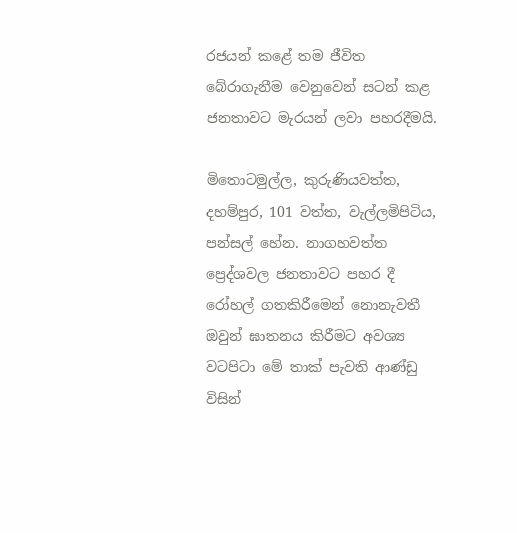රජයන් කළේ තම ජීවිත බේරාගැනීම වෙනුවෙන් සටන් කළ ජනතාවට මැරයන් ලවා පහරදීමයි.

මිතොටමුල්ල, කුරුණියවත්ත, දහම්පුර, 101 වත්ත, වැල්ලමිපිටිය, පන්සල් හේන. නාගහවත්ත ප්‍රෙද්ශවල ජනතාවට පහර දී රෝහල් ගතකිරීමෙන් නොනැවතී ඔවුන් ඝාතනය කිරීමට අවශ්‍ය වටපිටා මේ තාක් පැවති ආණ්ඩු විසින්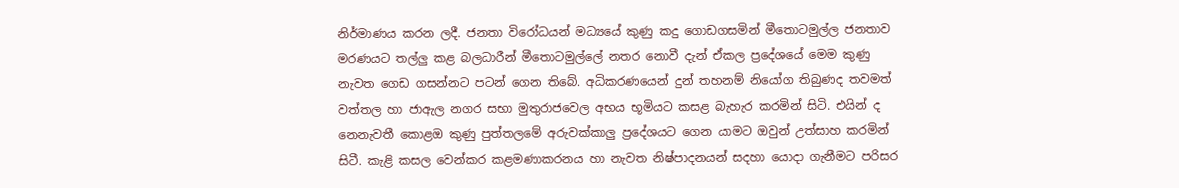නිර්මාණය කරන ලදී. ජනතා විරෝධයන් මධ්‍යයේ කුණු කදු ගොඩගසමින් මීතොටමුල්ල ජනතාව මරණයට තල්ලු කළ බලධාරීන් මීතොටමුල්ලේ නතර නොවී දැන් ඒකල ප්‍රදේශයේ මෙම කුණු නැවත ගෙඩ ගසන්නට පටන් ගෙන තිබේ. අධිකරණයෙන් දුන් තහනම් නියෝග තිබුණද තවමත් වත්තල හා ජාඇල නගර සභා මුතුරාජවෙල අභය භූමියට කසළ බැහැර කරමින් සිටි. එයින් ද නෙනැවතී කොළඔ කුණු පුත්තලමේ අරුවක්කාලු ප්‍රදේශයට ගෙන යාමට ඔවුන් උත්සාහ කරමින් සිටී. කැළි කසල වෙන්කර කළමණාකරනය හා නැවත නිෂ්පාදනයන් සදහා යොදා ගැනීමට පරිසර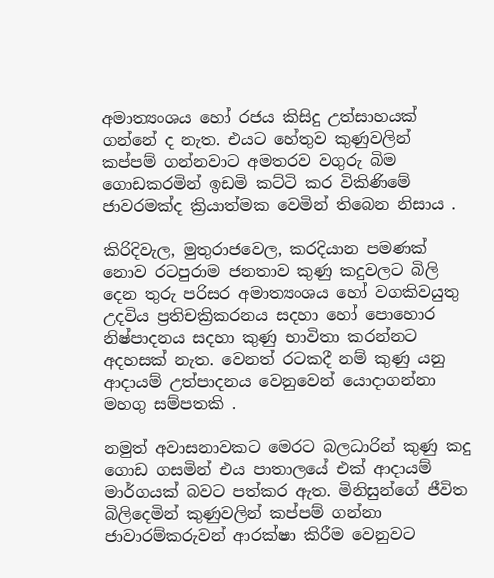අමාත්‍යංශය හෝ රජය කිසිදු උත්සාහයක් ගන්නේ ද නැත. එයට හේතුව කුණුවලින් කප්පම් ගන්නවාට අමතරව වගුරු බිම ගොඩකරමින් ඉඩමි කට්ටි කර විකිණිමේ ජාවරමක්ද ක්‍රියාත්මක වෙමින් තිබෙන නිසාය .

කිරිදිවැල, මුතුරාජවෙල, කරදියාන පමණක් නොව රටපුරාම ජනතාව කුණු කදුවලට බිලි දෙන තුරු පරිසර අමාත්‍යංශය හෝ වගකිවයුතු උදවිය ප්‍රතිචක්‍රිකරනය සදහා හෝ පොහොර නිෂ්පාදනය සදහා කුණු භාවිතා කරන්නට අදහසක් නැත. වෙනත් රටකදී නම් කුණු යනු  ආදායම් උත්පාදනය වෙනුවෙන් යොදාගන්නා මහගු සම්පතකි .

නමුත් අවාසනාවකට මෙරට බලධාරින් කුණු කදු ගොඩ ගසමින් එය පාතාලයේ එක් ආදායම් මාර්ගයක් බවට පත්කර ඇත. මිනිසුන්ගේ ජීවිත බිලිදෙමින් කුණුවලින් කප්පම් ගන්නා ජාවාරම්කරුවන් ආරක්ෂා කිරීම වෙනුවට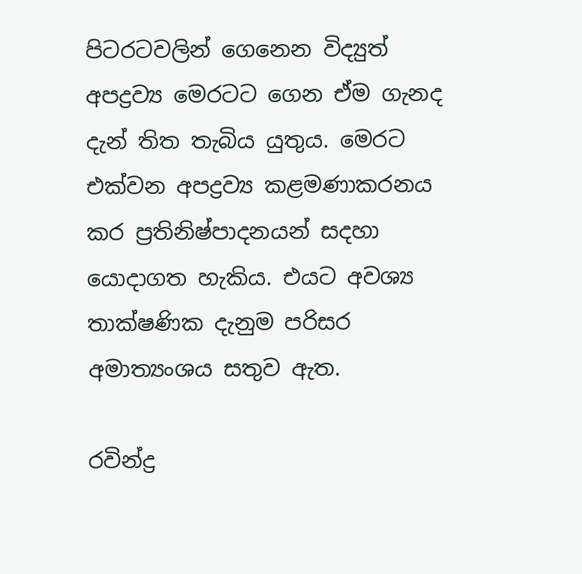පිටරටවලින් ගෙනෙන විද්‍යුත් අපද්‍රව්‍ය මෙරටට ගෙන ඒම ගැනද දැන් තිත තැබිය යුතුය. මෙරට එක්වන අපද්‍රව්‍ය කළමණාකරනය කර ප්‍රතිනිෂ්පාදනයන් සදහා යොදාගත හැකිය. එයට අවශ්‍ය තාක්ෂණික දැනුම පරිසර අමාත්‍යංශය සතුව ඇත.

රවින්ද්‍ර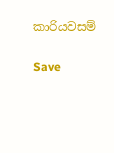කාරියවසම්

Save